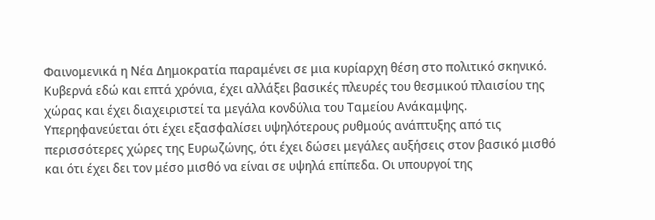Φαινομενικά η Νέα Δημοκρατία παραμένει σε μια κυρίαρχη θέση στο πολιτικό σκηνικό. Κυβερνά εδώ και επτά χρόνια, έχει αλλάξει βασικές πλευρές του θεσμικού πλαισίου της χώρας και έχει διαχειριστεί τα μεγάλα κονδύλια του Ταμείου Ανάκαμψης. Υπερηφανεύεται ότι έχει εξασφαλίσει υψηλότερους ρυθμούς ανάπτυξης από τις περισσότερες χώρες της Ευρωζώνης, ότι έχει δώσει μεγάλες αυξήσεις στον βασικό μισθό και ότι έχει δει τον μέσο μισθό να είναι σε υψηλά επίπεδα. Οι υπουργοί της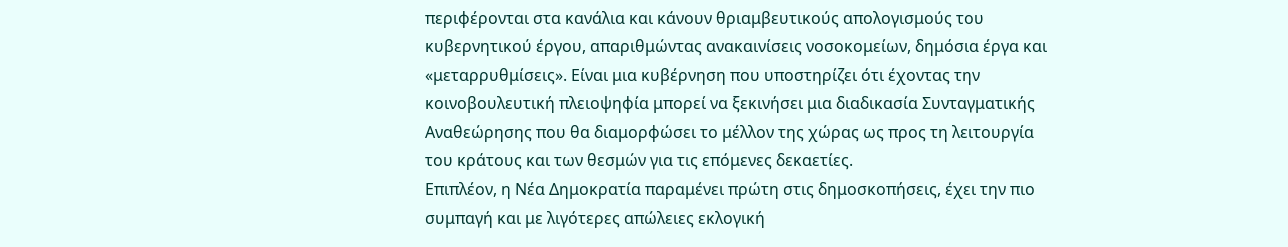περιφέρονται στα κανάλια και κάνουν θριαμβευτικούς απολογισμούς του κυβερνητικού έργου, απαριθμώντας ανακαινίσεις νοσοκομείων, δημόσια έργα και «μεταρρυθμίσεις». Είναι μια κυβέρνηση που υποστηρίζει ότι έχοντας την κοινοβουλευτική πλειοψηφία μπορεί να ξεκινήσει μια διαδικασία Συνταγματικής Αναθεώρησης που θα διαμορφώσει το μέλλον της χώρας ως προς τη λειτουργία του κράτους και των θεσμών για τις επόμενες δεκαετίες.
Επιπλέον, η Νέα Δημοκρατία παραμένει πρώτη στις δημοσκοπήσεις, έχει την πιο συμπαγή και με λιγότερες απώλειες εκλογική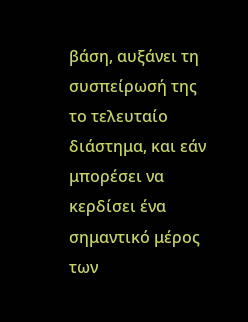βάση, αυξάνει τη συσπείρωσή της το τελευταίο διάστημα, και εάν μπορέσει να κερδίσει ένα σημαντικό μέρος των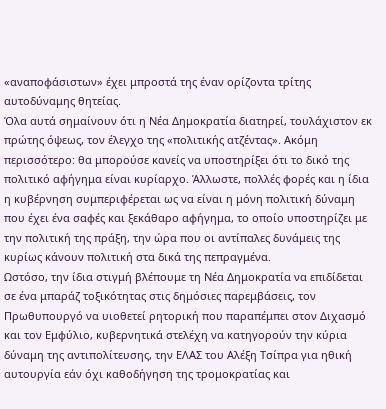«αναποφάσιστων» έχει μπροστά της έναν ορίζοντα τρίτης αυτοδύναμης θητείας.
Όλα αυτά σημαίνουν ότι η Νέα Δημοκρατία διατηρεί, τουλάχιστον εκ πρώτης όψεως, τον έλεγχο της «πολιτικής ατζέντας». Ακόμη περισσότερο: θα μπορούσε κανείς να υποστηρίξει ότι το δικό της πολιτικό αφήγημα είναι κυρίαρχο. Άλλωστε, πολλές φορές και η ίδια η κυβέρνηση συμπεριφέρεται ως να είναι η μόνη πολιτική δύναμη που έχει ένα σαφές και ξεκάθαρο αφήγημα, το οποίο υποστηρίζει με την πολιτική της πράξη, την ώρα που οι αντίπαλες δυνάμεις της κυρίως κάνουν πολιτική στα δικά της πεπραγμένα.
Ωστόσο, την ίδια στιγμή βλέπουμε τη Νέα Δημοκρατία να επιδίδεται σε ένα μπαράζ τοξικότητας στις δημόσιες παρεμβάσεις, τον Πρωθυπουργό να υιοθετεί ρητορική που παραπέμπει στον Διχασμό και τον Εμφύλιο, κυβερνητικά στελέχη να κατηγορούν την κύρια δύναμη της αντιπολίτευσης, την ΕΛΑΣ του Αλέξη Τσίπρα για ηθική αυτουργία εάν όχι καθοδήγηση της τρομοκρατίας και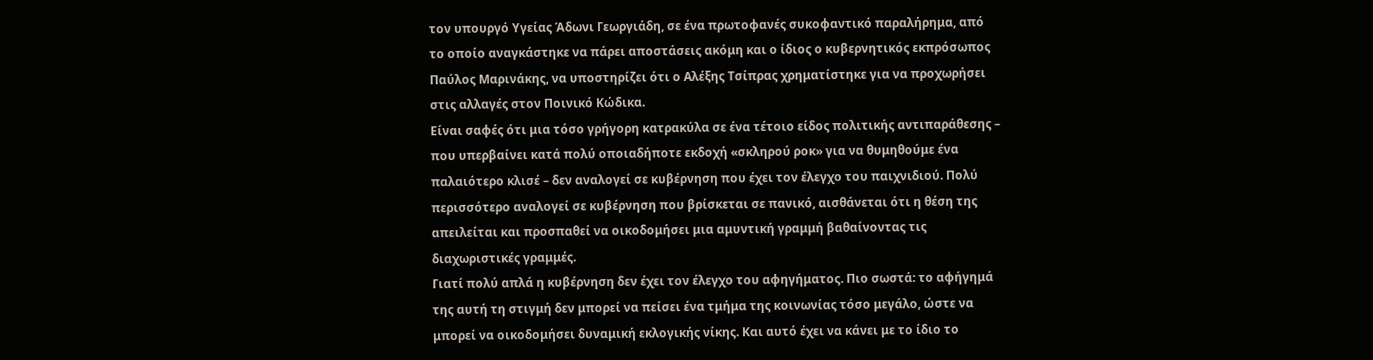τον υπουργό Υγείας Άδωνι Γεωργιάδη, σε ένα πρωτοφανές συκοφαντικό παραλήρημα, από το οποίο αναγκάστηκε να πάρει αποστάσεις ακόμη και ο ίδιος ο κυβερνητικός εκπρόσωπος Παύλος Μαρινάκης, να υποστηρίζει ότι ο Αλέξης Τσίπρας χρηματίστηκε για να προχωρήσει στις αλλαγές στον Ποινικό Κώδικα.
Είναι σαφές ότι μια τόσο γρήγορη κατρακύλα σε ένα τέτοιο είδος πολιτικής αντιπαράθεσης – που υπερβαίνει κατά πολύ οποιαδήποτε εκδοχή «σκληρού ροκ» για να θυμηθούμε ένα παλαιότερο κλισέ – δεν αναλογεί σε κυβέρνηση που έχει τον έλεγχο του παιχνιδιού. Πολύ περισσότερο αναλογεί σε κυβέρνηση που βρίσκεται σε πανικό, αισθάνεται ότι η θέση της απειλείται και προσπαθεί να οικοδομήσει μια αμυντική γραμμή βαθαίνοντας τις διαχωριστικές γραμμές.
Γιατί πολύ απλά η κυβέρνηση δεν έχει τον έλεγχο του αφηγήματος. Πιο σωστά: το αφήγημά της αυτή τη στιγμή δεν μπορεί να πείσει ένα τμήμα της κοινωνίας τόσο μεγάλο, ώστε να μπορεί να οικοδομήσει δυναμική εκλογικής νίκης. Και αυτό έχει να κάνει με το ίδιο το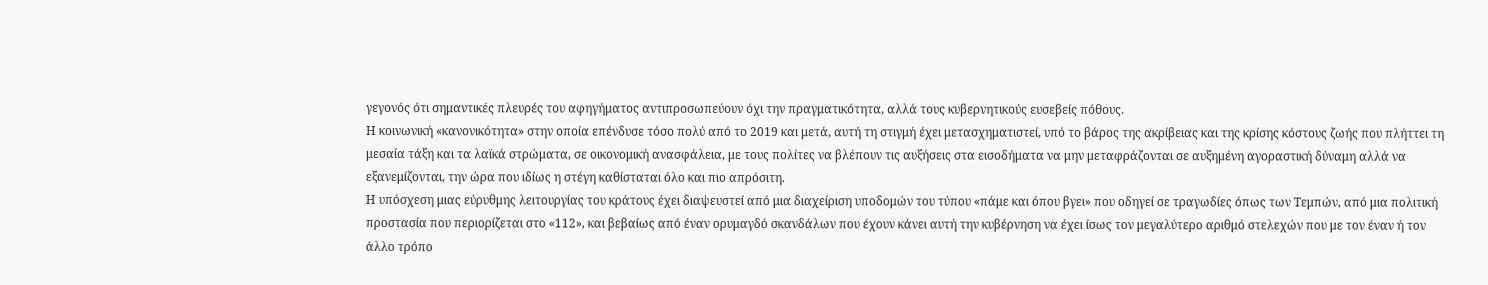γεγονός ότι σημαντικές πλευρές του αφηγήματος αντιπροσωπεύουν όχι την πραγματικότητα, αλλά τους κυβερνητικούς ευσεβείς πόθους.
Η κοινωνική «κανονικότητα» στην οποία επένδυσε τόσο πολύ από το 2019 και μετά, αυτή τη στιγμή έχει μετασχηματιστεί, υπό το βάρος της ακρίβειας και της κρίσης κόστους ζωής που πλήττει τη μεσαία τάξη και τα λαϊκά στρώματα, σε οικονομική ανασφάλεια, με τους πολίτες να βλέπουν τις αυξήσεις στα εισοδήματα να μην μεταφράζονται σε αυξημένη αγοραστική δύναμη αλλά να εξανεμίζονται, την ώρα που ιδίως η στέγη καθίσταται όλο και πιο απρόσιτη.
Η υπόσχεση μιας εύρυθμης λειτουργίας του κράτους έχει διαψευστεί από μια διαχείριση υποδομών του τύπου «πάμε και όπου βγει» που οδηγεί σε τραγωδίες όπως των Τεμπών, από μια πολιτική προστασία που περιορίζεται στο «112», και βεβαίως από έναν ορυμαγδό σκανδάλων που έχουν κάνει αυτή την κυβέρνηση να έχει ίσως τον μεγαλύτερο αριθμό στελεχών που με τον έναν ή τον άλλο τρόπο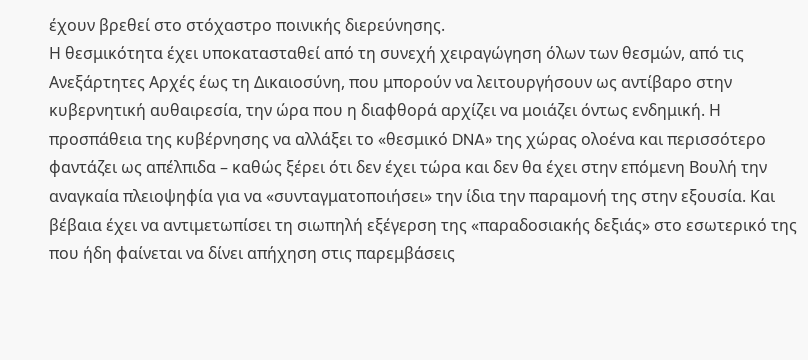έχουν βρεθεί στο στόχαστρο ποινικής διερεύνησης.
Η θεσμικότητα έχει υποκατασταθεί από τη συνεχή χειραγώγηση όλων των θεσμών, από τις Ανεξάρτητες Αρχές έως τη Δικαιοσύνη, που μπορούν να λειτουργήσουν ως αντίβαρο στην κυβερνητική αυθαιρεσία, την ώρα που η διαφθορά αρχίζει να μοιάζει όντως ενδημική. Η προσπάθεια της κυβέρνησης να αλλάξει το «θεσμικό DNA» της χώρας ολοένα και περισσότερο φαντάζει ως απέλπιδα – καθώς ξέρει ότι δεν έχει τώρα και δεν θα έχει στην επόμενη Βουλή την αναγκαία πλειοψηφία για να «συνταγματοποιήσει» την ίδια την παραμονή της στην εξουσία. Και βέβαια έχει να αντιμετωπίσει τη σιωπηλή εξέγερση της «παραδοσιακής δεξιάς» στο εσωτερικό της που ήδη φαίνεται να δίνει απήχηση στις παρεμβάσεις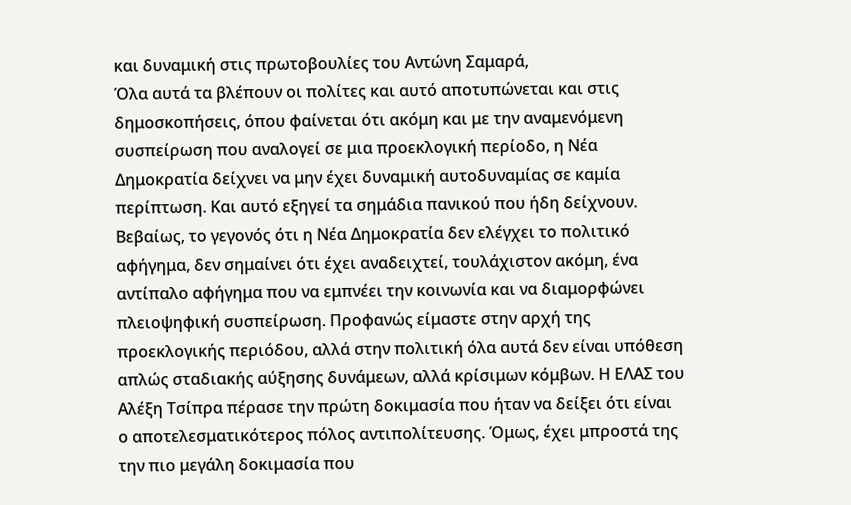και δυναμική στις πρωτοβουλίες του Αντώνη Σαμαρά,
Όλα αυτά τα βλέπουν οι πολίτες και αυτό αποτυπώνεται και στις δημοσκοπήσεις, όπου φαίνεται ότι ακόμη και με την αναμενόμενη συσπείρωση που αναλογεί σε μια προεκλογική περίοδο, η Νέα Δημοκρατία δείχνει να μην έχει δυναμική αυτοδυναμίας σε καμία περίπτωση. Και αυτό εξηγεί τα σημάδια πανικού που ήδη δείχνουν.
Βεβαίως, το γεγονός ότι η Νέα Δημοκρατία δεν ελέγχει το πολιτικό αφήγημα, δεν σημαίνει ότι έχει αναδειχτεί, τουλάχιστον ακόμη, ένα αντίπαλο αφήγημα που να εμπνέει την κοινωνία και να διαμορφώνει πλειοψηφική συσπείρωση. Προφανώς είμαστε στην αρχή της προεκλογικής περιόδου, αλλά στην πολιτική όλα αυτά δεν είναι υπόθεση απλώς σταδιακής αύξησης δυνάμεων, αλλά κρίσιμων κόμβων. Η ΕΛΑΣ του Αλέξη Τσίπρα πέρασε την πρώτη δοκιμασία που ήταν να δείξει ότι είναι ο αποτελεσματικότερος πόλος αντιπολίτευσης. Όμως, έχει μπροστά της την πιο μεγάλη δοκιμασία που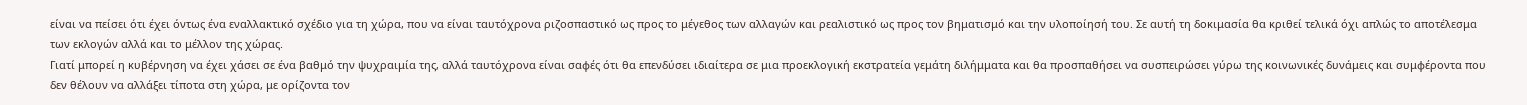είναι να πείσει ότι έχει όντως ένα εναλλακτικό σχέδιο για τη χώρα, που να είναι ταυτόχρονα ριζοσπαστικό ως προς το μέγεθος των αλλαγών και ρεαλιστικό ως προς τον βηματισμό και την υλοποίησή του. Σε αυτή τη δοκιμασία θα κριθεί τελικά όχι απλώς το αποτέλεσμα των εκλογών αλλά και το μέλλον της χώρας.
Γιατί μπορεί η κυβέρνηση να έχει χάσει σε ένα βαθμό την ψυχραιμία της, αλλά ταυτόχρονα είναι σαφές ότι θα επενδύσει ιδιαίτερα σε μια προεκλογική εκστρατεία γεμάτη διλήμματα και θα προσπαθήσει να συσπειρώσει γύρω της κοινωνικές δυνάμεις και συμφέροντα που δεν θέλουν να αλλάξει τίποτα στη χώρα, με ορίζοντα τον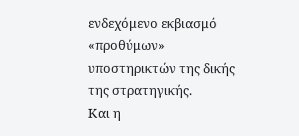ενδεχόμενο εκβιασμό «προθύμων» υποστηρικτών της δικής της στρατηγικής.
Και η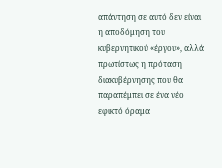απάντηση σε αυτό δεν είναι η αποδόμηση του κυβερνητικού «έργου», αλλά πρωτίστως η πρόταση διακυβέρνησης που θα παραπέμπει σε ένα νέο εφικτό όραμα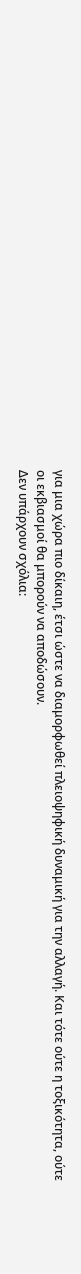για μια χώρα πιο δίκαιη, έτσι ώστε να διαμορφωθεί πλειοψηφική δυναμική για την αλλαγή. Και τότε ούτε η τοξικότητα, ούτε οι εκβιασμοί θα μπορούν να αποδώσουν.
Δεν υπάρχουν σχόλια: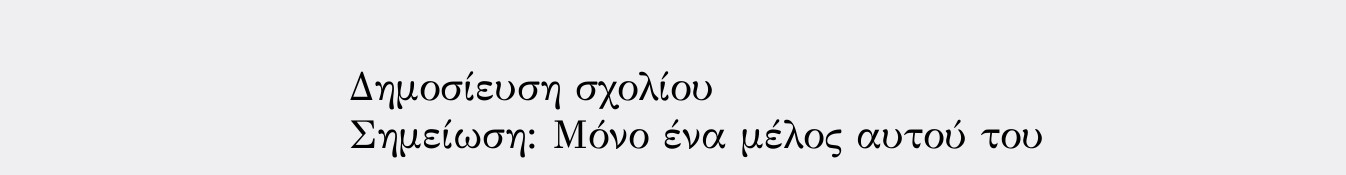Δημοσίευση σχολίου
Σημείωση: Μόνο ένα μέλος αυτού του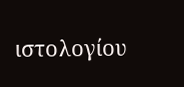ιστολογίου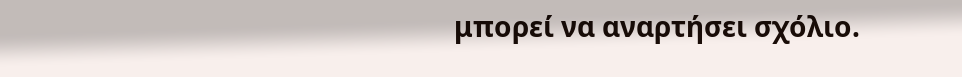μπορεί να αναρτήσει σχόλιο.